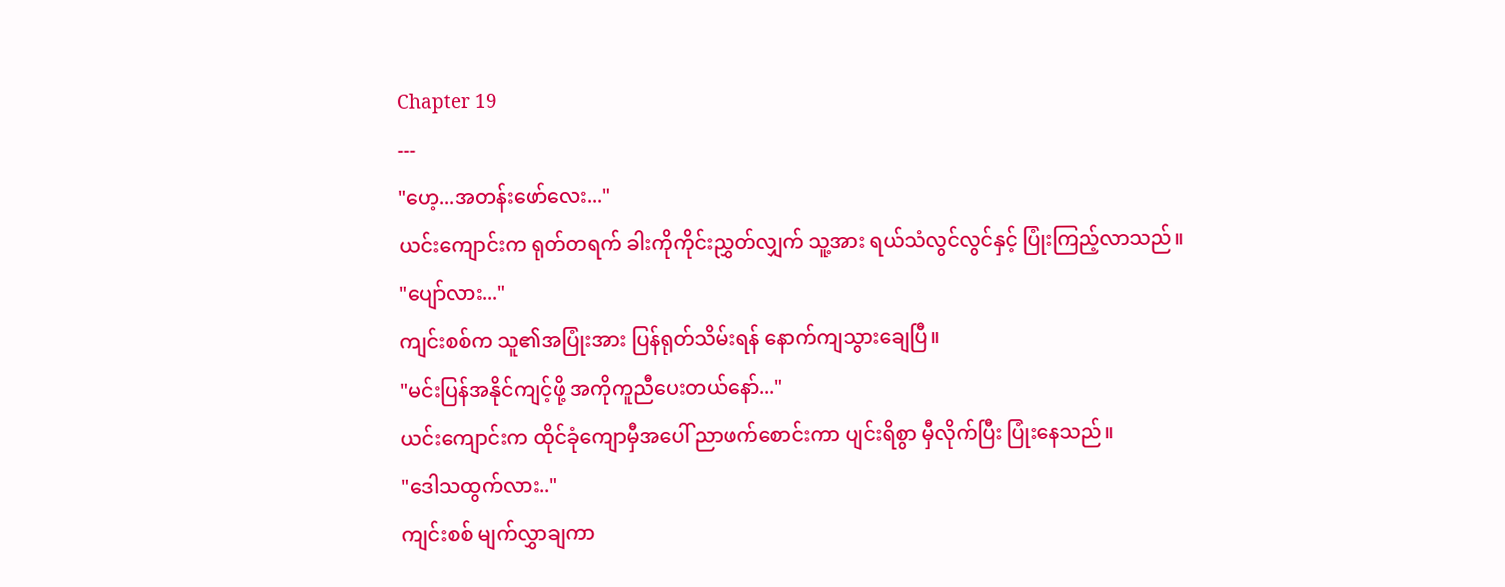Chapter 19
---
"ဟေ့...အတန်းဖော်လေး..."
ယင်းကျောင်းက ရုတ်တရက် ခါးကိုကိုင်းညွှတ်လျှက် သူ့အား ရယ်သံလွင်လွင်နှင့် ပြုံးကြည့်လာသည်။
"ပျော်လား..."
ကျင်းစစ်က သူ၏အပြုံးအား ပြန်ရုတ်သိမ်းရန် နောက်ကျသွားချေပြီ။
"မင်းပြန်အနိုင်ကျင့်ဖို့ အကိုကူညီပေးတယ်နော်..."
ယင်းကျောင်းက ထိုင်ခုံကျောမှီအပေါ် ညာဖက်စောင်းကာ ပျင်းရိစွာ မှီလိုက်ပြီး ပြုံးနေသည်။
"ဒေါသထွက်လား.."
ကျင်းစစ် မျက်လွှာချကာ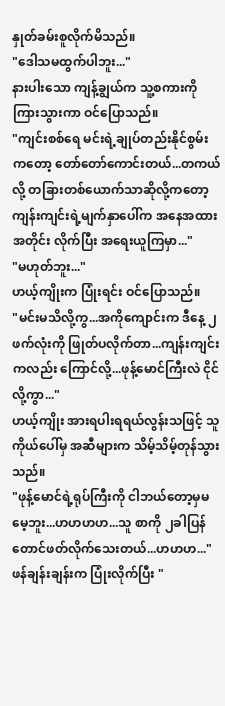နှုတ်ခမ်းစူလိုက်မိသည်။
"ဒေါသမထွက်ပါဘူး..."
နားပါးသော ကျန့်ချွယ်က သူ့စကားကိုကြားသွားကာ ဝင်ပြောသည်။
"ကျင်းစစ်ရေ မင်းရဲ့ချုပ်တည်းနိုင်စွမ်းကတော့ တော်တော်ကောင်းတယ်...တကယ်လို့ တခြားတစ်ယောက်သာဆိုလို့ကတော့ ကျန်းကျင်းရဲ့မျက်နှာပေါ်က အနေအထားအတိုင်း လိုက်ပြီး အရေးယူကြမှာ..."
"မဟုတ်ဘူး..."
ဟယ့်ကျိုးက ပြုံးရင်း ဝင်ပြောသည်။
"မင်းမသိလို့ကွ...အကိုကျောင်းက ဒီနေ့ ၂ဖက်လုံးကို ဖြုတ်ပလိုက်တာ...ကျန်းကျင်းကလည်း ကြောင်လို့...ဖုန့်မောင်ကြီးလဲ ငိုင်လို့ကွာ..."
ဟယ့်ကျိုး အားရပါးရရယ်လွန်းသဖြင့် သူကိုယ်ပေါ်မှ အဆီများက သိမ့်သိမ့်တုန်သွားသည်။
"ဖုန့်မောင်ရဲ့ရုပ်ကြီးကို ငါဘယ်တော့မှမမေ့ဘူး...ဟဟဟဟ...သူ စာကို ၂ခါပြန်တောင်ဖတ်လိုက်သေးတယ်...ဟဟဟ..."
ဖန်ချန်းချန်းက ပြုံးလိုက်ပြီး "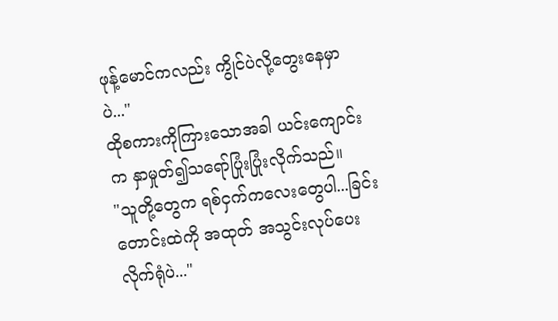ဖုန့်မောင်ကလည်း ကွိုင်ပဲလို့တွေးနေမှာပဲ..."
ထိုစကားကိုကြားသောအခါ ယင်းကျောင်းက နှာမှုတ်၍သရော်ပြုံးပြုံးလိုက်သည်။
"သူတို့တွေက ရစ်ငှက်ကလေးတွေပါ...ခြင်းတောင်းထဲကို အထုတ် အသွင်းလုပ်ပေးလိုက်ရုံပဲ..."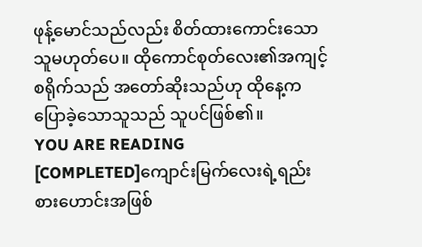ဖုန့်မောင်သည်လည်း စိတ်ထားကောင်းသောသူမဟုတ်ပေ။ ထိုကောင်စုတ်လေး၏အကျင့်စရိုက်သည် အတော်ဆိုးသည်ဟု ထိုနေ့ကပြောခဲ့သောသူသည် သူပင်ဖြစ်၏။
YOU ARE READING
[COMPLETED]ကျောင်းမြက်လေးရဲ့ရည်းစားဟောင်းအဖြစ်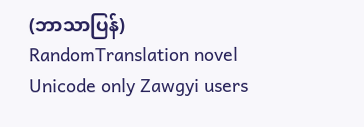(ဘာသာပြန်)
RandomTranslation novel Unicode only Zawgyi users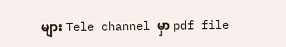များ Tele channel မှာ pdf file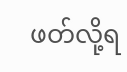ဖတ်လို့ရ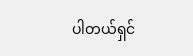ပါတယ်ရှင်